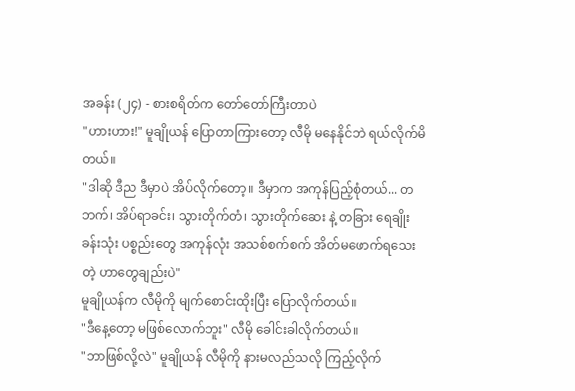အခန်း (၂၄) - စားစရိတ်က တော်တော်ကြီးတာပဲ
"ဟားဟား!" မူချိုယန် ပြောတာကြားတော့ လီမို မနေနိုင်ဘဲ ရယ်လိုက်မိတယ်။
"ဒါဆို ဒီည ဒီမှာပဲ အိပ်လိုက်တော့။ ဒီမှာက အကုန်ပြည့်စုံတယ်... တဘက်၊ အိပ်ရာခင်း၊ သွားတိုက်တံ၊ သွားတိုက်ဆေး နဲ့ တခြား ရေချိုးခန်းသုံး ပစ္စည်းတွေ အကုန်လုံး အသစ်စက်စက် အိတ်မဖောက်ရသေးတဲ့ ဟာတွေချည်းပဲ"
မူချိုယန်က လီမိုကို မျက်စောင်းထိုးပြီး ပြောလိုက်တယ်။
"ဒီနေ့တော့ မဖြစ်လောက်ဘူး" လီမို ခေါင်းခါလိုက်တယ်။
"ဘာဖြစ်လို့လဲ" မူချိုယန် လီမိုကို နားမလည်သလို ကြည့်လိုက်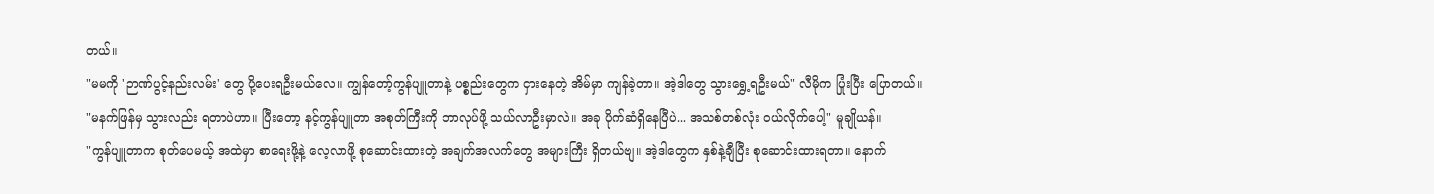တယ်။
"မမကို 'ဉာဏ်ပွင့်နည်းလမ်း' တွေ ပို့ပေးရဦးမယ်လေ။ ကျွန်တော့်ကွန်ပျူတာနဲ့ ပစ္စည်းတွေက ငှားနေတဲ့ အိမ်မှာ ကျန်ခဲ့တာ။ အဲ့ဒါတွေ သွားရွှေ့ရဦးမယ်" လီမိုက ပြုံးပြီး ပြောတယ်။
"မနက်ဖြန်မှ သွားလည်း ရတာပဲဟာ။ ပြီးတော့ နင့်ကွန်ပျူတာ အစုတ်ကြီးကို ဘာလုပ်ဖို့ သယ်လာဦးမှာလဲ။ အခု ပိုက်ဆံရှိနေပြီပဲ... အသစ်တစ်လုံး ဝယ်လိုက်ပေါ့" မူချိုယန်။
"ကွန်ပျူတာက စုတ်ပေမယ့် အထဲမှာ စာရေးဖို့နဲ့ လေ့လာဖို့ စုဆောင်းထားတဲ့ အချက်အလက်တွေ အများကြီး ရှိတယ်ဗျ။ အဲ့ဒါတွေက နှစ်နဲ့ချီပြီး စုဆောင်းထားရတာ။ နောက်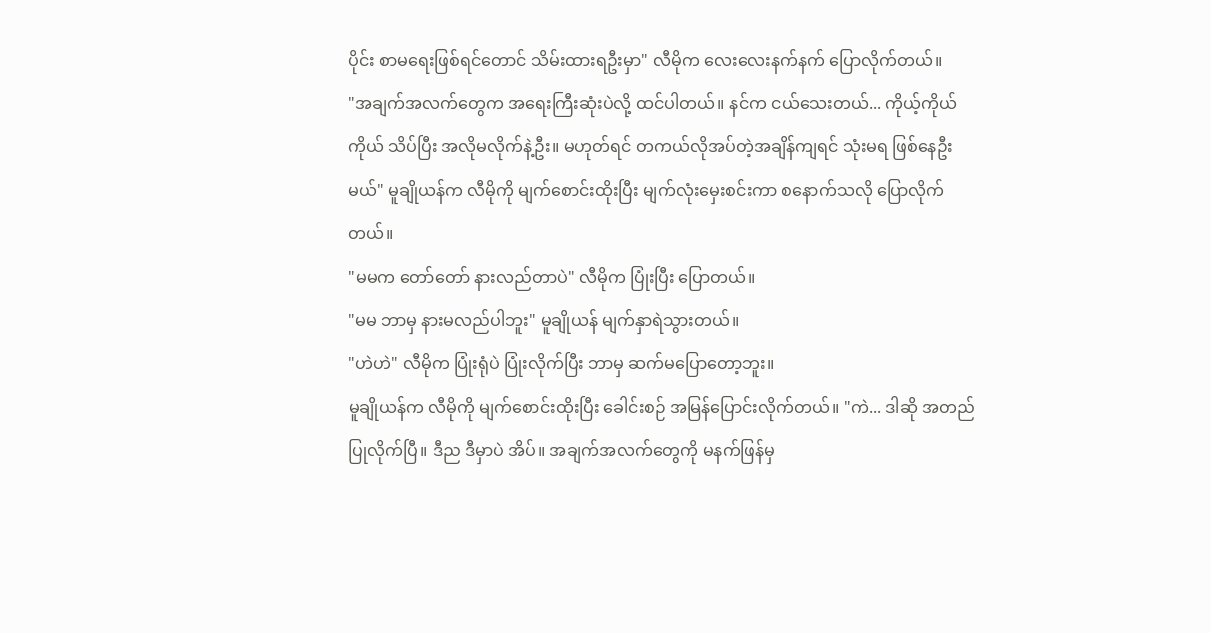ပိုင်း စာမရေးဖြစ်ရင်တောင် သိမ်းထားရဦးမှာ" လီမိုက လေးလေးနက်နက် ပြောလိုက်တယ်။
"အချက်အလက်တွေက အရေးကြီးဆုံးပဲလို့ ထင်ပါတယ်။ နင်က ငယ်သေးတယ်... ကိုယ့်ကိုယ်ကိုယ် သိပ်ပြီး အလိုမလိုက်နဲ့ဦး။ မဟုတ်ရင် တကယ်လိုအပ်တဲ့အချိန်ကျရင် သုံးမရ ဖြစ်နေဦးမယ်" မူချိုယန်က လီမိုကို မျက်စောင်းထိုးပြီး မျက်လုံးမှေးစင်းကာ စနောက်သလို ပြောလိုက်တယ်။
"မမက တော်တော် နားလည်တာပဲ" လီမိုက ပြုံးပြီး ပြောတယ်။
"မမ ဘာမှ နားမလည်ပါဘူး" မူချိုယန် မျက်နှာရဲသွားတယ်။
"ဟဲဟဲ" လီမိုက ပြုံးရုံပဲ ပြုံးလိုက်ပြီး ဘာမှ ဆက်မပြောတော့ဘူး။
မူချိုယန်က လီမိုကို မျက်စောင်းထိုးပြီး ခေါင်းစဉ် အမြန်ပြောင်းလိုက်တယ်။ "ကဲ... ဒါဆို အတည်ပြုလိုက်ပြီ။ ဒီည ဒီမှာပဲ အိပ်။ အချက်အလက်တွေကို မနက်ဖြန်မှ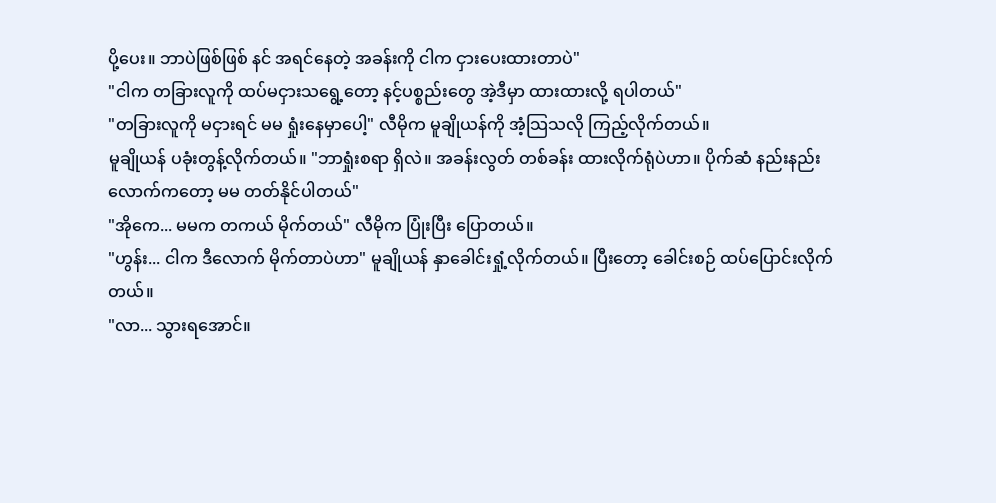ပို့ပေး။ ဘာပဲဖြစ်ဖြစ် နင် အရင်နေတဲ့ အခန်းကို ငါက ငှားပေးထားတာပဲ"
"ငါက တခြားလူကို ထပ်မငှားသရွေ့တော့ နင့်ပစ္စည်းတွေ အဲ့ဒီမှာ ထားထားလို့ ရပါတယ်"
"တခြားလူကို မငှားရင် မမ ရှုံးနေမှာပေါ့" လီမိုက မူချိုယန်ကို အံ့သြသလို ကြည့်လိုက်တယ်။
မူချိုယန် ပခုံးတွန့်လိုက်တယ်။ "ဘာရှုံးစရာ ရှိလဲ။ အခန်းလွတ် တစ်ခန်း ထားလိုက်ရုံပဲဟာ။ ပိုက်ဆံ နည်းနည်းလောက်ကတော့ မမ တတ်နိုင်ပါတယ်"
"အိုကေ... မမက တကယ် မိုက်တယ်" လီမိုက ပြုံးပြီး ပြောတယ်။
"ဟွန်း... ငါက ဒီလောက် မိုက်တာပဲဟာ" မူချိုယန် နှာခေါင်းရှုံ့လိုက်တယ်။ ပြီးတော့ ခေါင်းစဉ် ထပ်ပြောင်းလိုက်တယ်။
"လာ... သွားရအောင်။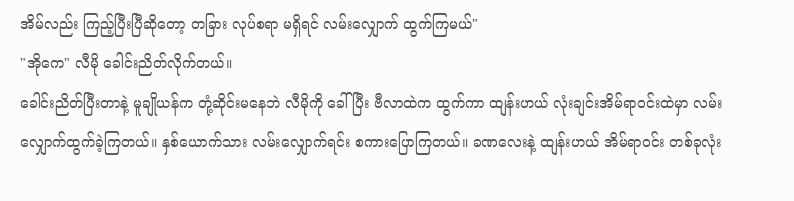အိမ်လည်း ကြည့်ပြီးပြီဆိုတော့ တခြား လုပ်စရာ မရှိရင် လမ်းလျှောက် ထွက်ကြမယ်"
"အိုကေ" လီမို ခေါင်းညိတ်လိုက်တယ်။
ခေါင်းညိတ်ပြီးတာနဲ့ မူချိုယန်က တုံ့ဆိုင်းမနေဘဲ လီမိုကို ခေါ်ပြီး ဗီလာထဲက ထွက်ကာ ထျန်းဟယ် လုံးချင်းအိမ်ရာဝင်းထဲမှာ လမ်းလျှောက်ထွက်ခဲ့ကြတယ်။ နှစ်ယောက်သား လမ်းလျှောက်ရင်း စကားပြောကြတယ်။ ခဏလေးနဲ့ ထျန်းဟယ် အိမ်ရာဝင်း တစ်ခုလုံး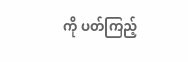ကို ပတ်ကြည့်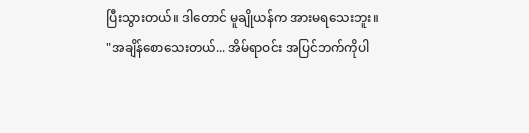ပြီးသွားတယ်။ ဒါတောင် မူချိုယန်က အားမရသေးဘူး။
"အချိန်စောသေးတယ်... အိမ်ရာဝင်း အပြင်ဘက်ကိုပါ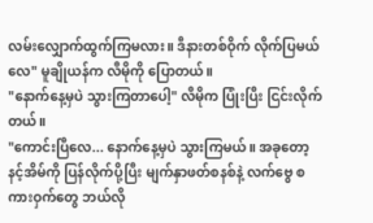လမ်းလျှောက်ထွက်ကြမလား။ ဒီနားတစ်ဝိုက် လိုက်ပြမယ်လေ" မူချိုယန်က လီမိုကို ပြောတယ်။
"နောက်နေ့မှပဲ သွားကြတာပေါ့" လီမိုက ပြုံးပြီး ငြင်းလိုက်တယ်။
"ကောင်းပြီလေ... နောက်နေ့မှပဲ သွားကြမယ်။ အခုတော့ နင့်အိမ်ကို ပြန်လိုက်ပို့ပြီး မျက်နှာဖတ်စနစ်နဲ့ လက်ဗွေ စကားဝှက်တွေ ဘယ်လို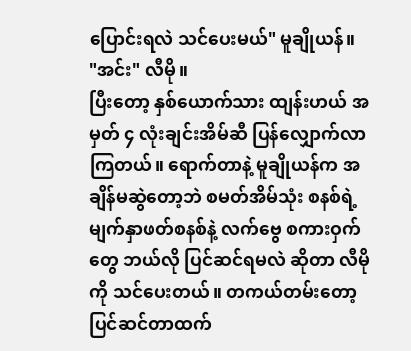ပြောင်းရလဲ သင်ပေးမယ်" မူချိုယန်။
"အင်း" လီမို။
ပြီးတော့ နှစ်ယောက်သား ထျန်းဟယ် အမှတ် ၄ လုံးချင်းအိမ်ဆီ ပြန်လျှောက်လာကြတယ်။ ရောက်တာနဲ့ မူချိုယန်က အချိန်မဆွဲတော့ဘဲ စမတ်အိမ်သုံး စနစ်ရဲ့ မျက်နှာဖတ်စနစ်နဲ့ လက်ဗွေ စကားဝှက်တွေ ဘယ်လို ပြင်ဆင်ရမလဲ ဆိုတာ လီမိုကို သင်ပေးတယ်။ တကယ်တမ်းတော့ ပြင်ဆင်တာထက်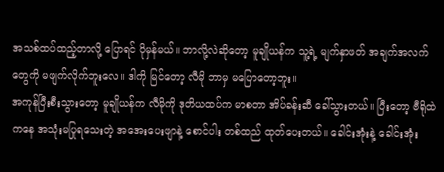အသစ်ထပ်ထည့်တာလို့ ပြောရင် ပိုမှန်မယ်။ ဘာလို့လဲဆိုတော့ မူချိုယန်က သူ့ရဲ့ မျက်နှာဖတ် အချက်အလက်တွေကို မဖျက်လိုက်ဘူးလေ။ ဒါကို မြင်တော့ လီမို ဘာမှ မပြောတော့ဘူး။
အကုန်ပြီးစီးသွားတော့ မူချိုယန်က လီမိုကို ဒုတိယထပ်က မာစတာ အိပ်ခန်းဆီ ခေါ်သွားတယ်။ ပြီးတော့ ဗီရိုထဲကနေ အသုံးမပြုရသေးတဲ့ အအေးပေးဖျာနဲ့ စောင်ပါး တစ်ထည် ထုတ်ပေးတယ်။ ခေါင်းအုံးနဲ့ ခေါင်းအုံး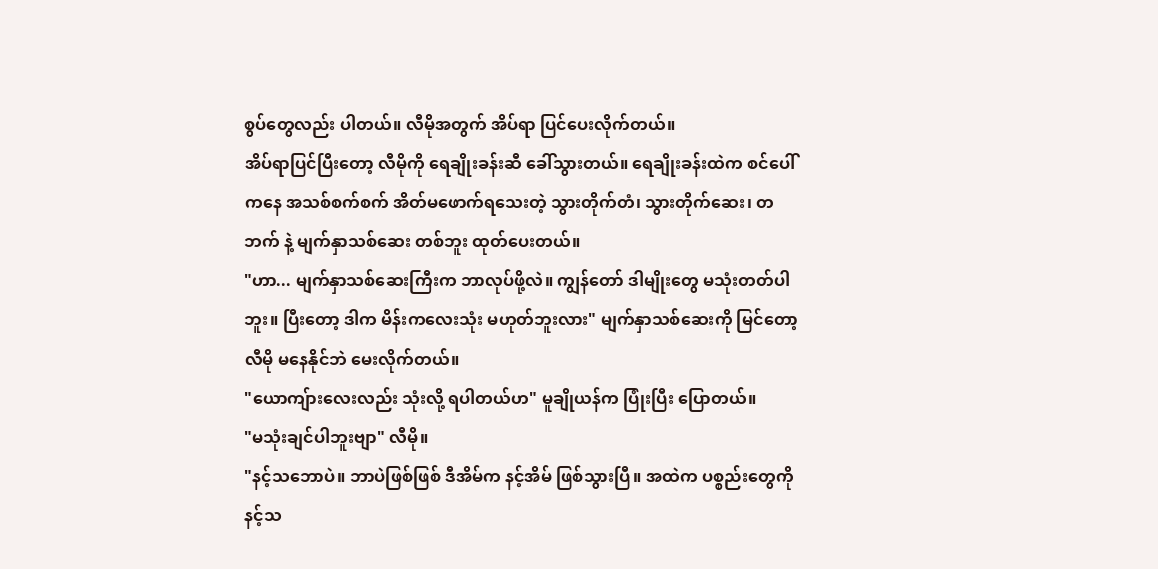စွပ်တွေလည်း ပါတယ်။ လီမိုအတွက် အိပ်ရာ ပြင်ပေးလိုက်တယ်။
အိပ်ရာပြင်ပြီးတော့ လီမိုကို ရေချိုးခန်းဆီ ခေါ်သွားတယ်။ ရေချိုးခန်းထဲက စင်ပေါ်ကနေ အသစ်စက်စက် အိတ်မဖောက်ရသေးတဲ့ သွားတိုက်တံ၊ သွားတိုက်ဆေး၊ တဘက် နဲ့ မျက်နှာသစ်ဆေး တစ်ဘူး ထုတ်ပေးတယ်။
"ဟာ... မျက်နှာသစ်ဆေးကြီးက ဘာလုပ်ဖို့လဲ။ ကျွန်တော် ဒါမျိုးတွေ မသုံးတတ်ပါဘူး။ ပြီးတော့ ဒါက မိန်းကလေးသုံး မဟုတ်ဘူးလား" မျက်နှာသစ်ဆေးကို မြင်တော့ လီမို မနေနိုင်ဘဲ မေးလိုက်တယ်။
"ယောကျ်ားလေးလည်း သုံးလို့ ရပါတယ်ဟ" မူချိုယန်က ပြုံးပြီး ပြောတယ်။
"မသုံးချင်ပါဘူးဗျာ" လီမို။
"နင့်သဘောပဲ။ ဘာပဲဖြစ်ဖြစ် ဒီအိမ်က နင့်အိမ် ဖြစ်သွားပြီ။ အထဲက ပစ္စည်းတွေကို နင့်သ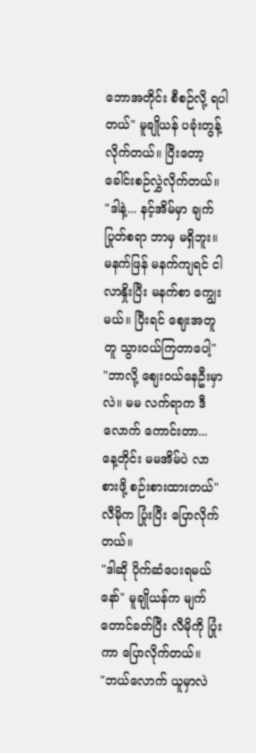ဘောအတိုင်း စီစဉ်လို့ ရပါတယ်" မူချိုယန် ပခုံးတွန့်လိုက်တယ်။ ပြီးတော့ ခေါင်းစဉ်လွှဲလိုက်တယ်။
"ဒါနဲ့... နင့်အိမ်မှာ ချက်ပြုတ်စရာ ဘာမှ မရှိဘူး။ မနက်ဖြန် မနက်ကျရင် ငါလာနှိုးပြီး မနက်စာ ကျွေးမယ်။ ပြီးရင် ဈေးအတူတူ သွားဝယ်ကြတာပေါ့"
"ဘာလို့ ဈေးဝယ်နေဦးမှာလဲ။ မမ လက်ရာက ဒီလောက် ကောင်းတာ... နေ့တိုင်း မမအိမ်ပဲ လာစားဖို့ စဉ်းစားထားတယ်" လီမိုက ပြုံးပြီး ပြောလိုက်တယ်။
"ဒါဆို ပိုက်ဆံပေးရမယ်နော်" မူချိုယန်က မျက်တောင်ခတ်ပြီး လီမိုကို ပြုံးကာ ပြောလိုက်တယ်။
"ဘယ်လောက် ယူမှာလဲ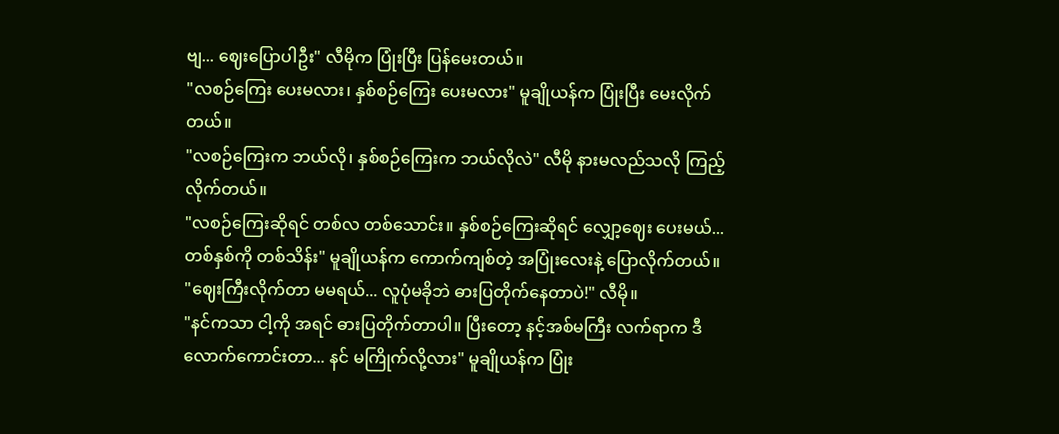ဗျ... ဈေးပြောပါဦး" လီမိုက ပြုံးပြီး ပြန်မေးတယ်။
"လစဉ်ကြေး ပေးမလား၊ နှစ်စဉ်ကြေး ပေးမလား" မူချိုယန်က ပြုံးပြီး မေးလိုက်တယ်။
"လစဉ်ကြေးက ဘယ်လို၊ နှစ်စဉ်ကြေးက ဘယ်လိုလဲ" လီမို နားမလည်သလို ကြည့်လိုက်တယ်။
"လစဉ်ကြေးဆိုရင် တစ်လ တစ်သောင်း။ နှစ်စဉ်ကြေးဆိုရင် လျှော့ဈေး ပေးမယ်... တစ်နှစ်ကို တစ်သိန်း" မူချိုယန်က ကောက်ကျစ်တဲ့ အပြုံးလေးနဲ့ ပြောလိုက်တယ်။
"ဈေးကြီးလိုက်တာ မမရယ်... လူပုံမခိုဘဲ ဓားပြတိုက်နေတာပဲ!" လီမို။
"နင်ကသာ ငါ့ကို အရင် ဓားပြတိုက်တာပါ။ ပြီးတော့ နင့်အစ်မကြီး လက်ရာက ဒီလောက်ကောင်းတာ... နင် မကြိုက်လို့လား" မူချိုယန်က ပြုံး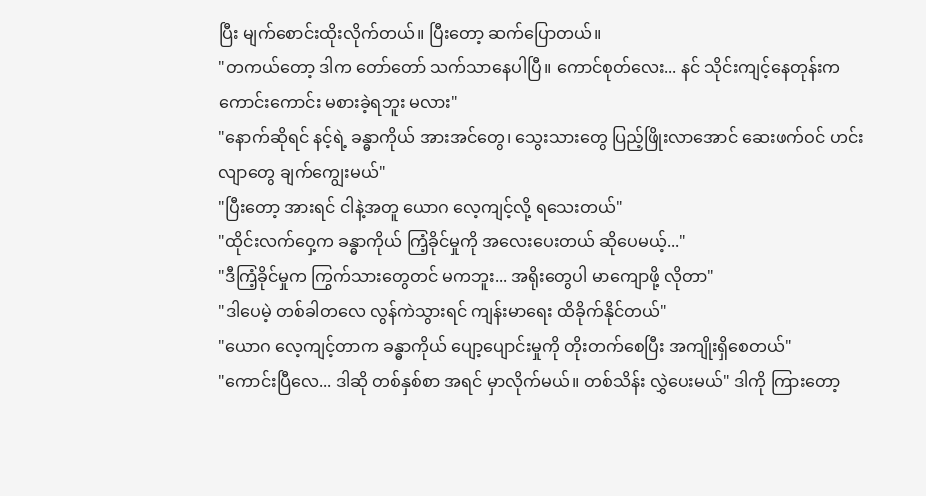ပြီး မျက်စောင်းထိုးလိုက်တယ်။ ပြီးတော့ ဆက်ပြောတယ်။
"တကယ်တော့ ဒါက တော်တော် သက်သာနေပါပြီ။ ကောင်စုတ်လေး... နင် သိုင်းကျင့်နေတုန်းက ကောင်းကောင်း မစားခဲ့ရဘူး မလား"
"နောက်ဆိုရင် နင့်ရဲ့ ခန္ဓာကိုယ် အားအင်တွေ၊ သွေးသားတွေ ပြည့်ဖြိုးလာအောင် ဆေးဖက်ဝင် ဟင်းလျာတွေ ချက်ကျွေးမယ်"
"ပြီးတော့ အားရင် ငါနဲ့အတူ ယောဂ လေ့ကျင့်လို့ ရသေးတယ်"
"ထိုင်းလက်ဝှေ့က ခန္ဓာကိုယ် ကြံ့ခိုင်မှုကို အလေးပေးတယ် ဆိုပေမယ့်..."
"ဒီကြံ့ခိုင်မှုက ကြွက်သားတွေတင် မကဘူး... အရိုးတွေပါ မာကျောဖို့ လိုတာ"
"ဒါပေမဲ့ တစ်ခါတလေ လွန်ကဲသွားရင် ကျန်းမာရေး ထိခိုက်နိုင်တယ်"
"ယောဂ လေ့ကျင့်တာက ခန္ဓာကိုယ် ပျော့ပျောင်းမှုကို တိုးတက်စေပြီး အကျိုးရှိစေတယ်"
"ကောင်းပြီလေ... ဒါဆို တစ်နှစ်စာ အရင် မှာလိုက်မယ်။ တစ်သိန်း လွှဲပေးမယ်" ဒါကို ကြားတော့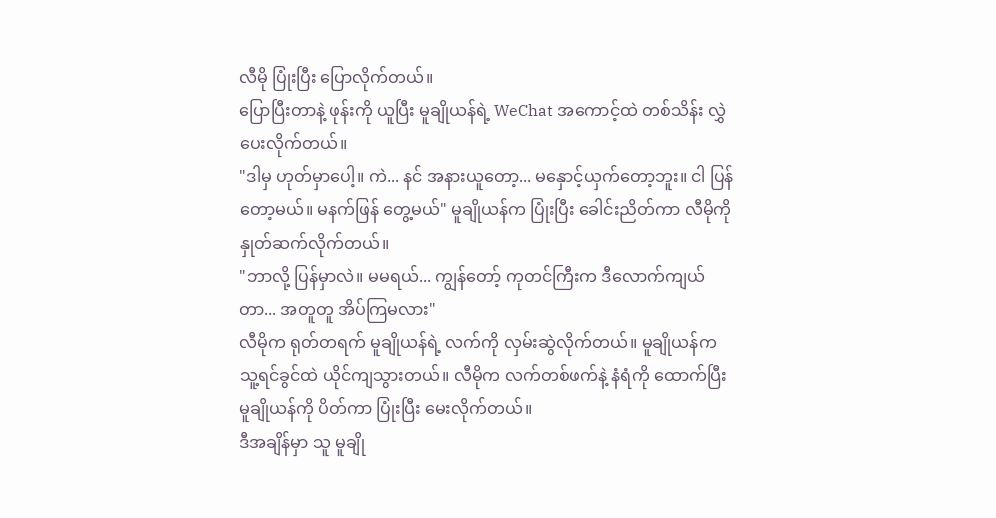လီမို ပြုံးပြီး ပြောလိုက်တယ်။
ပြောပြီးတာနဲ့ ဖုန်းကို ယူပြီး မူချိုယန်ရဲ့ WeChat အကောင့်ထဲ တစ်သိန်း လွှဲပေးလိုက်တယ်။
"ဒါမှ ဟုတ်မှာပေါ့။ ကဲ... နင် အနားယူတော့... မနှောင့်ယှက်တော့ဘူး။ ငါ ပြန်တော့မယ်။ မနက်ဖြန် တွေ့မယ်" မူချိုယန်က ပြုံးပြီး ခေါင်းညိတ်ကာ လီမိုကို နှုတ်ဆက်လိုက်တယ်။
"ဘာလို့ ပြန်မှာလဲ။ မမရယ်... ကျွန်တော့် ကုတင်ကြီးက ဒီလောက်ကျယ်တာ... အတူတူ အိပ်ကြမလား"
လီမိုက ရုတ်တရက် မူချိုယန်ရဲ့ လက်ကို လှမ်းဆွဲလိုက်တယ်။ မူချိုယန်က သူ့ရင်ခွင်ထဲ ယိုင်ကျသွားတယ်။ လီမိုက လက်တစ်ဖက်နဲ့ နံရံကို ထောက်ပြီး မူချိုယန်ကို ပိတ်ကာ ပြုံးပြီး မေးလိုက်တယ်။
ဒီအချိန်မှာ သူ မူချို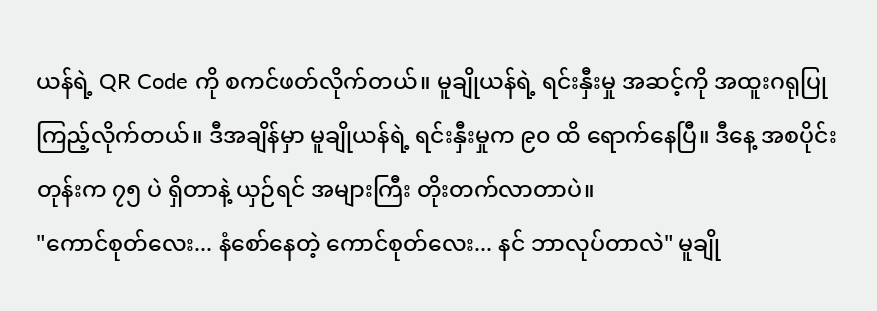ယန်ရဲ့ QR Code ကို စကင်ဖတ်လိုက်တယ်။ မူချိုယန်ရဲ့ ရင်းနှီးမှု အဆင့်ကို အထူးဂရုပြု ကြည့်လိုက်တယ်။ ဒီအချိန်မှာ မူချိုယန်ရဲ့ ရင်းနှီးမှုက ၉၀ ထိ ရောက်နေပြီ။ ဒီနေ့ အစပိုင်းတုန်းက ၇၅ ပဲ ရှိတာနဲ့ ယှဉ်ရင် အများကြီး တိုးတက်လာတာပဲ။
"ကောင်စုတ်လေး... နံစော်နေတဲ့ ကောင်စုတ်လေး... နင် ဘာလုပ်တာလဲ" မူချို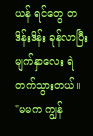ယန် ရင်တွေ တဒိန်းဒိန်း ခုန်လာပြီး မျက်နှာလေး ရဲတက်သွားတယ်။
"မမက ကျွန်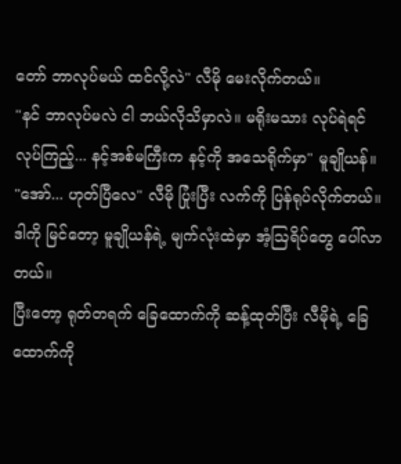တော် ဘာလုပ်မယ် ထင်လို့လဲ" လီမို မေးလိုက်တယ်။
"နင် ဘာလုပ်မလဲ ငါ ဘယ်လိုသိမှာလဲ။ မရိုးမသား လုပ်ရဲရင် လုပ်ကြည့်... နင့်အစ်မကြီးက နင့်ကို အသေရိုက်မှာ" မူချိုယန်။
"အော်... ဟုတ်ပြီလေ" လီမို ပြုံးပြီး လက်ကို ပြန်ရုပ်လိုက်တယ်။
ဒါကို မြင်တော့ မူချိုယန်ရဲ့ မျက်လုံးထဲမှာ အံ့သြရိပ်တွေ ပေါ်လာတယ်။
ပြီးတော့ ရုတ်တရက် ခြေထောက်ကို ဆန့်ထုတ်ပြီး လီမိုရဲ့ ခြေထောက်ကို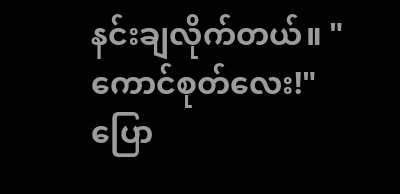နင်းချလိုက်တယ်။ "ကောင်စုတ်လေး!"
ပြော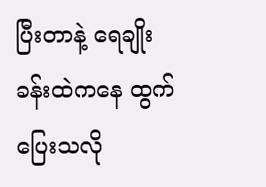ပြီးတာနဲ့ ရေချိုးခန်းထဲကနေ ထွက်ပြေးသလို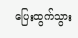ပြေးထွက်သွား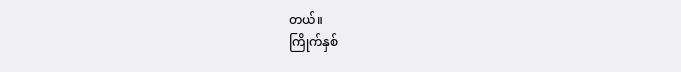တယ်။
ကြိုက်နှစ်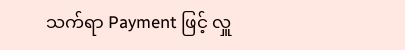သက်ရာ Payment ဖြင့် လှူ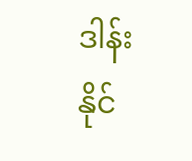ဒါန်းနိုင်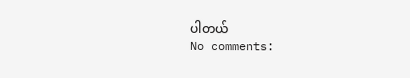ပါတယ်
No comments: